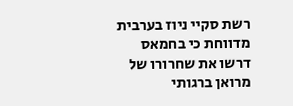רשת סקיי ניוז בערבית מדווחת כי בחמאס דרשו את שחרורו של מרואן ברגותי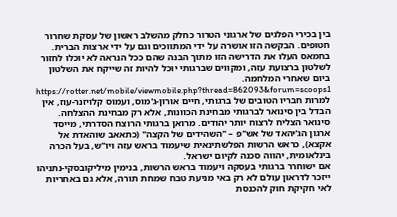בין בכירי הפלגים של ארגוני הטרור כחלק מהשלב ראשון של עסקת שחרור חטופים. הבקשה הזו אושרה על ידי המתווכים וגם על ידי ארצות הברית. בחמאס העלו את הדרישה הזו מתוך הבנה שהם ככל הנראה לא יוכלו לחזור לשלטון ברצועת עזה, ומקווים שברגותי יוכל להיות זה שייקח את השלטון ביום שאחרי המלחמה.
https://rotter.net/mobile/viewmobile.php?thread=862093&forum=scoops1
למרות חבריו הטובים של ברגותי, חיים אורון-ג'מוס, ועמוס קלויזנר-עוז, אין הבדל בין סינואר לברגותי מבחינת הכוונות, אלא רק מבחינת ההצלחה. סינואר הצליח לרצוח יותר יהודים. מרואן ברגותי הרוצח הסדרתי, מייסד ארגון הג'יהאד של אש"פ – "השהידים של הקצה" (כתאאב שוהאדת אל אקצא), כראש הרשות הפלשתינאית שיעמוד בראש עזה ויו"ש, בעל הכרה בינלאומית, יהווה סכנה לקיום ישראל.
אם ישוחרר ברגותי בעסקה ויעמוד בראש הרשות, בנימין מיליקובסקי-נתניהו ייזכר לדראון עולם לא רק באי מניעת טבח שמחת תורה, אלא גם באחריות לאי חקיקת חוק להכנסת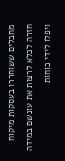מחבלים ששוחררו בעסקות מיקוח חזרה לכלא לרצות את עונשם במידה ויפלו לידי כוחות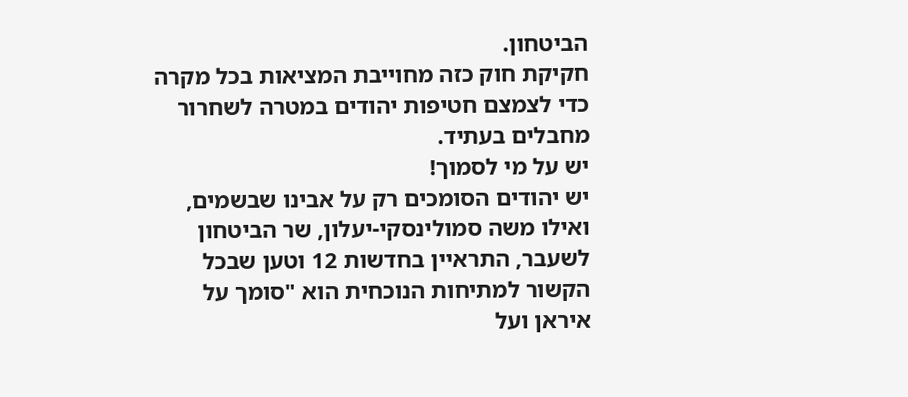הביטחון.
חקיקת חוק כזה מחוייבת המציאות בכל מקרה כדי לצמצם חטיפות יהודים במטרה לשחרור מחבלים בעתיד.
יש על מי לסמוך!
יש יהודים הסומכים רק על אבינו שבשמים, ואילו משה סמולינסקי-יעלון, שר הביטחון לשעבר, התראיין בחדשות 12 וטען שבכל הקשור למתיחות הנוכחית הוא "סומך על איראן ועל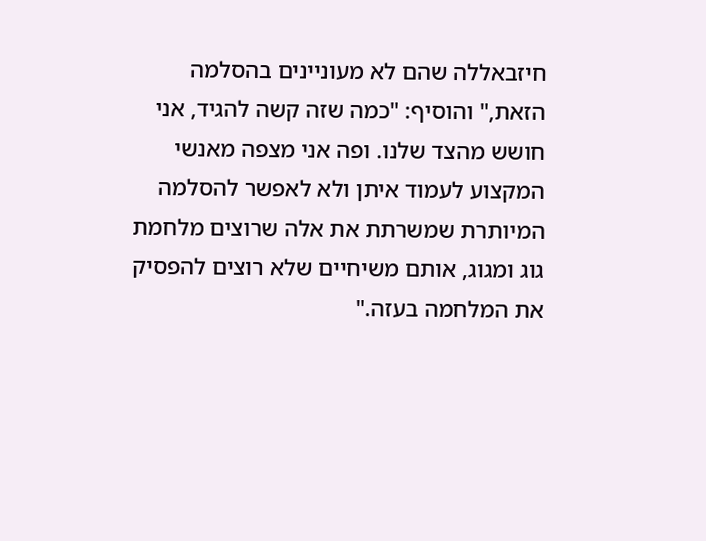חיזבאללה שהם לא מעוניינים בהסלמה הזאת," והוסיף: "כמה שזה קשה להגיד, אני חושש מהצד שלנו. ופה אני מצפה מאנשי המקצוע לעמוד איתן ולא לאפשר להסלמה המיותרת שמשרתת את אלה שרוצים מלחמת גוג ומגוג, אותם משיחיים שלא רוצים להפסיק את המלחמה בעזה."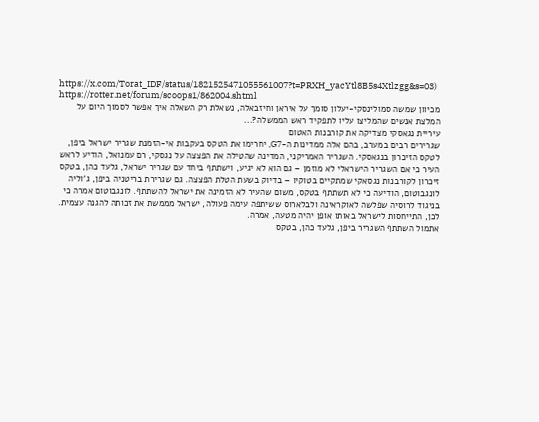https://x.com/Torat_IDF/status/1821525471055561007?t=PRXH_yacYtl8B5s4Xtlzgg&s=03)
https://rotter.net/forum/scoops1/862004.shtml
מכיוון שמשה סמולינסקי-יעלון סומך על איראן וחיזבאלה, נשאלת רק השאלה איך אפשר לסמוך היום על המלצת אנשים שהמליצו עליו לתפקיד ראש הממשלה?...
עיריית נגאסקי מצדיקה את קורבנות האטום
שגרירים רבים במערב, בהם אלה ממדינות ה-G7, יחרימו את הטקס בעקבות אי-הזמנת שגריר ישראל ביפן, לטקס הזיכרון בנגאסקי. השגריר האמריקני, המדינה שהטילה את הפצצה על נגסקי, רם עמנואל, הודיע לראש העיר כי אם השגריר הישראלי לא מוזמן – גם הוא לא יגיע, וישתתף ביחד עם שגריר ישראל, גלעד כהן, בטקס זיכרון לקורבנות נגסאקי שמתקיים בטוקיו – בדיוק בשעת הטלת הפצצה. גם שגרירת בריטניה ביפן, ג'וליה לונגבוטום, הודיעה כי לא תשתתף בטקס, משום שהעיר לא הזמינה את ישראל להשתתף. לונגבוטום אמרה כי בניגוד לרוסיה שפלשה לאוקראינה ולבלארוס ששיתפה עימה פעולה, ישראל מממשת את זכותה להגנה עצמית. לכן, התייחסות לישראל באותו אופן יהיה מטעה, אמרה.
אתמול השתתף השגריר ביפן, גלעד כהן, בטקס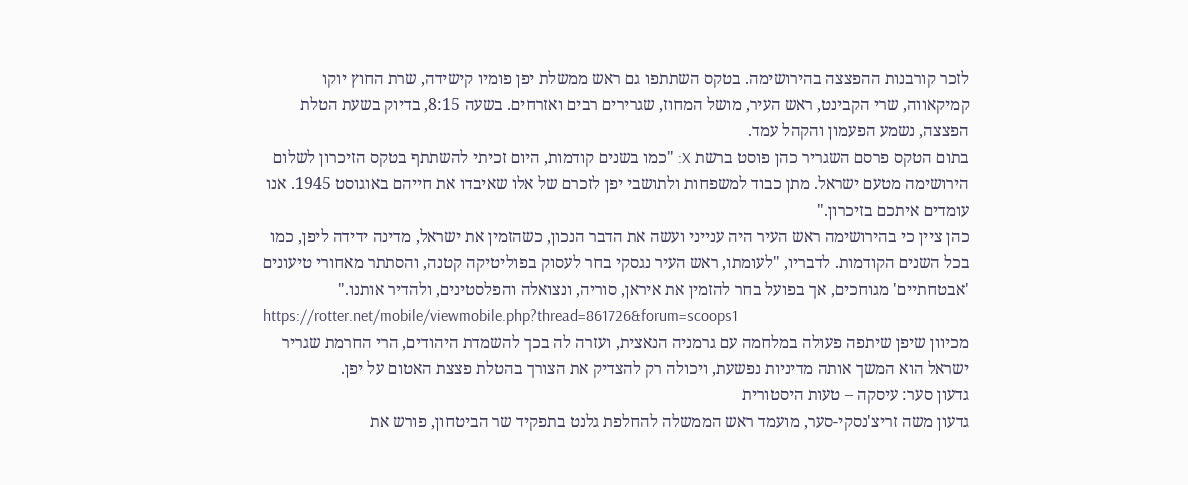לזכר קורבנות ההפצצה בהירושימה. בטקס השתתפו גם ראש ממשלת יפן פומיו קישידה, שרת החוץ יוקו קמיקאווה, שרי הקבינט, ראש העיר, מושל המחוז, שגרירים רבים ואזרחים. בשעה 8:15, בדיוק בשעת הטלת הפצצה, נשמע הפעמון והקהל עמד.
בתום הטקס פרסם השגריר כהן פוסט ברשת X: "כמו בשנים קודמות, היום זכיתי להשתתף בטקס הזיכרון לשלום הירושימה מטעם ישראל. מתן כבוד למשפחות ולתושבי יפן לזכרם של אלו שאיבדו את חייהם באוגוסט 1945. אנו עומדים איתכם בזיכרון."
כהן ציין כי בהירושימה ראש העיר היה ענייני ועשה את הדבר הנכון, כשהזמין את ישראל, מדינה ידידה ליפן, כמו בכל השנים הקודמות. לדבריו, "לעומתו, ראש העיר נגסקי בחר לעסוק בפוליטיקה קטנה, והסתתר מאחורי טיעונים 'אבטחתיים' מגוחכים, אך בפועל בחר להזמין את איראן, סוריה, ונצואלה והפלסטינים, ולהדיר אותנו."
https://rotter.net/mobile/viewmobile.php?thread=861726&forum=scoops1
מכיוון שיפן שיתפה פעולה במלחמה עם גרמניה הנאצית, ועזרה לה בכך להשמדת היהודים, הרי החרמת שגריר ישראל הוא המשך אותה מדיניות נפשעת, ויכולה רק להצדיק את הצורך בהטלת פצצת האטום על יפן.
גדעון סער: עיסקה – טעות היסטורית
גדעון משה זריצ'נסקי-סער, מועמד ראש הממשלה להחלפת גלנט בתפקיד שר הביטחון, פורש את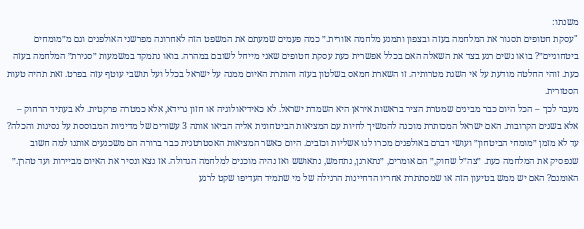משנתו:
"עסקת חטופים תסגור את המלחמה בעזה ובצפון ותמנע מלחמה אזורית.״ כמה פעמים שמעתם את המשפט הזה לאחרונה מפרשני האולפנים וגם מ״מומחים ביטחוניים״? בואו נשים רגע בצד את השאלה האם בכלל אפשרית כעת עסקת חטופים שאני מייחל לשובם במהרה. בואו נתמקד במשמעות ״סגירת״ המלחמה בעזה כעת. זוהי החלטה מודעת על אי השגת מטרותיה. זו השארת חמאס בשלטון בעזה והותרת האיום ממנה על ישראל בכלל ועל תושבי עוטף עזה בפרט. זאת תהיה טעות הסטורית.
מעבר לכך – הכל היום כבר מבינים שמטרת הציר בראשות איראן היא השמדת ישראל. לא כאידיאולוגיה או חזון גרידא, אלא כמטרה פרקטית. לא בעתיד הרחוק – אלא בשנים הקרובות. האם ישראל המכותרת מוכנה להמשיך לחיות עם המציאות הביטחונית אליה הביאו אותה 3 עשורים של מדיניות המבוססת על נסיגות והכלה? עד לא מזמן ״מומחי הביטחון״ ועושי דברם באולפנים מכרו לנו אשליות וכזבים. היום כאשר המציאות האסטרטגית כבר ברורה הם משכנעים אותנו למה חשוב שנפסיק את המלחמה כעת. ״צה״ל שחוק,״ הם אומרים, ״נתארגן, נתחמש, נתאושש ואז נהיה מוכנים למלחמה הגדולה. אז נצא ונסיר את האיום מביירות ועד טהרן.״ האומנם? האם יש ממש בטיעון הזה או שמסתתרת אחריו הדחיינות הרגילה של מי שתמיד העדיפו שקט לרגע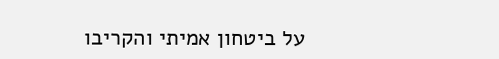על ביטחון אמיתי והקריבו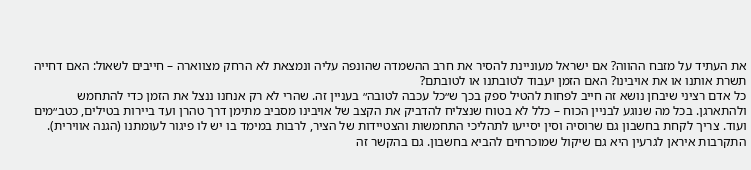את העתיד על מזבח ההווה? אם ישראל מעוניינת להסיר את חרב ההשמדה שהונפה עליה ונמצאת לא הרחק מצווארה – חייבים לשאול: האם דחייה תשרת אותנו או את אויבינו? האם הזמן יעבוד לטובתנו או לטובתם?
כל אדם רציני שיבחן נושא זה חייב לפחות להטיל ספק בכך ש״כל עכבה לטובה״ בעניין זה. שהרי לא רק אנחנו ננצל את הזמן כדי להתחמש ולהתארגן. בכל מה שנוגע לבניין הכוח – כלל לא בטוח שנצליח להדביק את הקצב של אויבינו מסביב מתימן דרך טהרן ועד ביירות בטילים, כטב״מים ועוד. צריך לקחת בחשבון גם שרוסיה וסין יסייעו לתהליכי התחמשות והצטיידות של הציר, לרבות במימד בו יש לו פיגור לעומתנו (הגנה אווירית). התקרבות איראן לגרעין היא גם שיקול שמוכרחים להביא בחשבון. גם בהקשר זה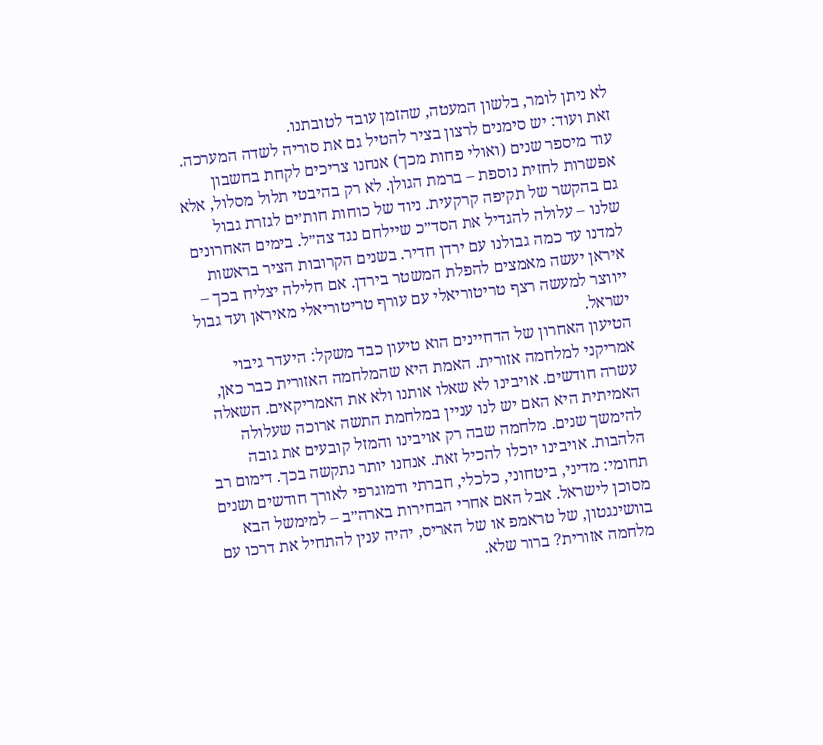לא ניתן לומר, בלשון המעטה, שהזמן עובד לטובתנו.
זאת ועוד: יש סימנים לרצון בציר להטיל גם את סוריה לשדה המערכה. עוד מיספר שנים (ואולי פחות מכך) אנחנו צריכים לקחת בחשבון אפשרות לחזית נוספת – ברמת הגולן. לא רק בהיבטי תלול מסלול, אלא גם בהקשר של תקיפה קרקעית. ניוד של כוחות חות׳ים לגזרת גבול שלנו – עלולה להגדיל את הסד״כ שיילחם נגד צה״ל. בימים האחרונים למדנו עד כמה גבולנו עם ירדן חדיר. בשנים הקרובות הציר בראשות איראן יעשה מאמצים להפלת המשטר בירדן. אם חלילה יצליח בכך – ייווצר למעשה רצף טריטוריאלי עם עורף טריטוריאלי מאיראן ועד גבול ישראל.
הטיעון האחרון של הדחיינים הוא טיעון כבד משקל: היעדר גיבוי אמריקני למלחמה אזורית. האמת היא שהמלחמה האזורית כבר כאן, עשרה חודשים. אויבינו לא שאלו אותנו ולא את האמריקאים. השאלה האמיתית היא האם יש לנו עניין במלחמת התשה ארוכה שעלולה להימשך שנים. מלחמה שבה רק אויבינו והמזל קובעים את גובה הלהבות. אויבינו יוכלו להכיל זאת. אנחנו יותר נתקשה בכך. דימום רב תחומי: מדיני, ביטחוני, כלכלי, חברתי ודמוגרפי לאורך חודשים ושנים מסוכן לישראל. אבל האם אחרי הבחירות בארה״ב – למימשל הבא בוושינגטון, של טראמפ או של האריס, יהיה ענין להתחיל את דרכו עם מלחמה אזורית? ברור שלא.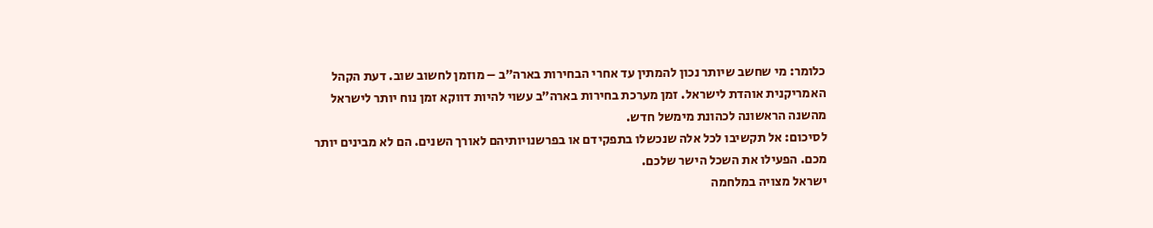כלומר: מי שחשב שיותר נכון להמתין עד אחרי הבחירות בארה״ב – מוזמן לחשוב שוב. דעת הקהל האמריקנית אוהדת לישראל. זמן מערכת בחירות בארה״ב עשוי להיות דווקא זמן נוח יותר לישראל מהשנה הראשונה לכהונת מימשל חדש.
לסיכום: אל תקשיבו לכל אלה שנכשלו בתפקידם או בפרשנויותיהם לאורך השנים. הם לא מבינים יותר מכם. הפעילו את השכל הישר שלכם.
ישראל מצויה במלחמה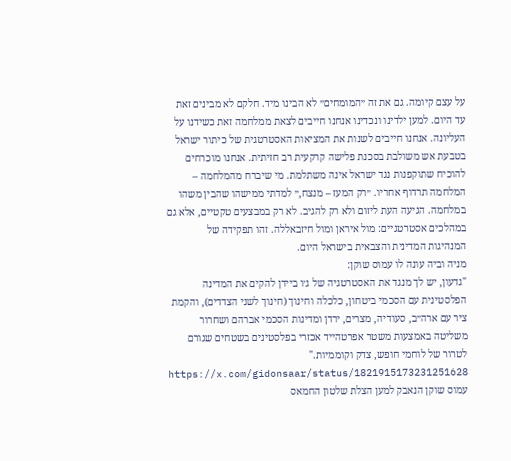על עצם קיומה. גם את זה ״המומחים״ לא הבינו מיד. חלקם לא מבינים זאת עד היום. למען ילדינו ונכדינו אנחנו חייבים לצאת ממלחמה זאת כשידנו על העליונה. אנחנו חייבים לשנות את המציאות האסטרטגית של כיתור ישראל בטבעת אש משולבת בסכנת פלישה קרקעית רב חזיתית. אנחנו מוכרחים להוכיח שתוקפנות נגד ישראל אינה משתלמת. מי שיברח מהמלחמה – המלחמה תרדוף אחריו. ״רק המעז – מנצח,״ למדתי ממישהו שהבין משהו במלחמה. הגיעה העת ליזום ולא רק להגיב. לא רק במבצעים טקטיים, אלא גם במהלכים אסטרטגיים: מול איראן ומול חיזבאללה. זהו תפקידה של המנהיגות המדינית והצבאית בישראל היום.
מניה וביה עונה לו עמוס שוקן:
"גדעון, יש לך מנגד את האסטרטגיה של ג׳ו ביידן להקים את המדינה הפלסטינית עם הסכמי ביטחון, כלכלה וחינוך (חינוך לשני הצדדים), והקמת ציר עם ארה״ב, סעודיה, מצרים, ירדן ומדינות הסכמי אברהם ושחרור משליטה באמצעות משטר אפרטהייד אכזרי בפלסטינים בשטחים שגורם לטרור של לוחמי חופש, צדק וקוממיות."
https://x.com/gidonsaar/status/1821915173231251628
עמוס שוקן הנאבק למען הצלת שלטון החמאס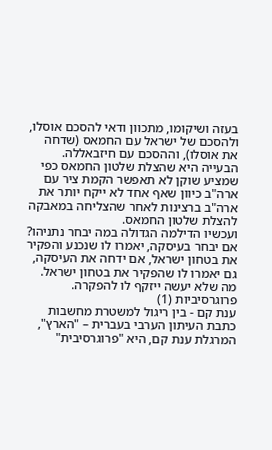בעזה ושיקומו, מתכוון ודאי להסכם אוסלו, ולהסכם של ישראל עם החמאס (שדחה את אוסלו), וההסכם עם חיזבאללה. הבעייה היא שהצלת שלטון החמאס כפי שמציע שוקן לא תאפשר הקמת ציר עם ארה"ב כיוון שאף אחד לא ייקח יותר את ארה"ב ברצינות לאחר שהצליחה במאבקה להצלת שלטון החמאס.
ועכשיו הדילמה הגדולה במה יבחר נתניהו?
אם יבחר בעיסקה, יאמרו לו שנכנע והפקיר את בטחון ישראל, אם ידחה את העיסקה, גם יאמרו לו שהפקיר את בטחון ישראל. מה שלא יעשה ייזקף לו להפקרה.
פרוגרסיביות (1)
ענת קם - בין ריגול למשטרת מחשבות
כתבת העיתון הערבי בעברית – "הארץ", המרגלת ענת קם, היא "פרוגרסיבית"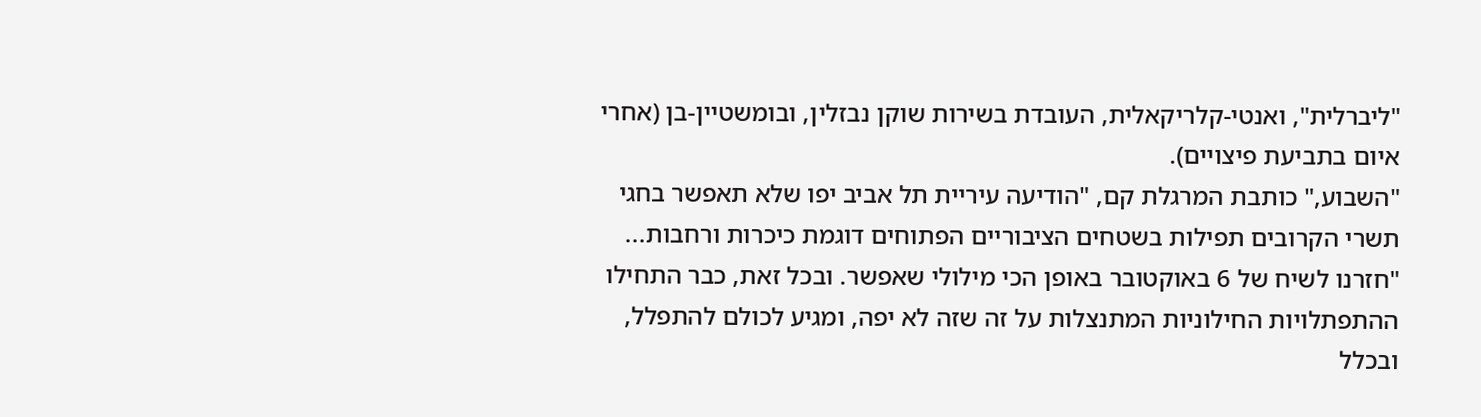"ליברלית", ואנטי-קלריקאלית, העובדת בשירות שוקן נבזלין, ובומשטיין-בן (אחרי איום בתביעת פיצויים).
"השבוע," כותבת המרגלת קם, "הודיעה עיריית תל אביב יפו שלא תאפשר בחגי תשרי הקרובים תפילות בשטחים הציבוריים הפתוחים דוגמת כיכרות ורחבות...
"חזרנו לשיח של 6 באוקטובר באופן הכי מילולי שאפשר. ובכל זאת, כבר התחילו ההתפתלויות החילוניות המתנצלות על זה שזה לא יפה, ומגיע לכולם להתפלל, ובכלל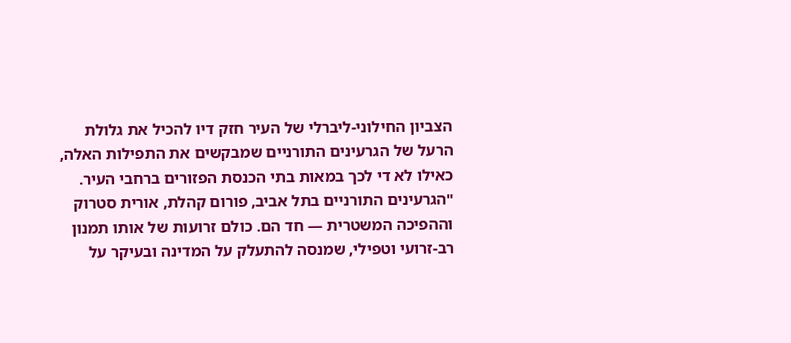הצביון החילוני-ליברלי של העיר חזק דיו להכיל את גלולת הרעל של הגרעינים התורניים שמבקשים את התפילות האלה, כאילו לא די לכך במאות בתי הכנסת הפזורים ברחבי העיר.
"הגרעינים התורניים בתל אביב, פורום קהלת, אורית סטרוק וההפיכה המשטרית — חד הם. כולם זרועות של אותו תמנון רב-זרועי וטפילי, שמנסה להתעלק על המדינה ובעיקר על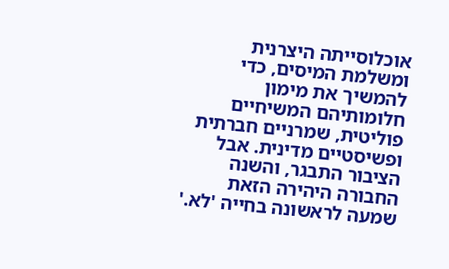אוכלוסייתה היצרנית ומשלמת המיסים, כדי להמשיך את מימון חלומותיהם המשיחיים פוליטית, שמרניים חברתית ופשיסטיים מדינית. אבל הציבור התבגר, והשנה החבורה היהירה הזאת שמעה לראשונה בחייה 'לא.'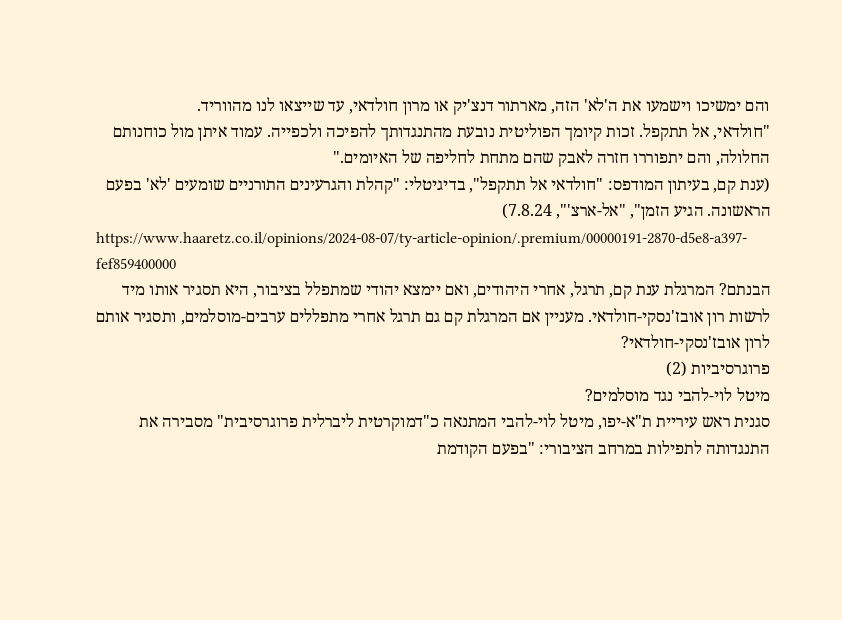והם ימשיכו וישמעו את ה'לא' הזה, מארתור דנצ'יק או מרון חולדאי, עד שייצאו לנו מהווריד.
"חולדאי, אל תתקפל. זכות קיומך הפוליטית נובעת מהתנגדותך להפיכה ולכפייה. עמוד איתן מול כוחנותם החלולה, והם יתפוררו חזרה לאבק שהם מתחת לחליפה של האיומים."
(ענת קם, בעיתון המודפס: "חולדאי אל תתקפל", בדיגיטלי: "קהלת והגרעינים התורניים שומעים 'לא' בפעם הראשונה. הגיע הזמן", "אל-ארצ'", 7.8.24)
https://www.haaretz.co.il/opinions/2024-08-07/ty-article-opinion/.premium/00000191-2870-d5e8-a397-fef859400000
הבנתם? המרגלת ענת קם, תרגל, אחרי היהודים, ואם יימצא יהודי שמתפלל בציבור, היא תסגיר אותו מיד לרשות רון אובז'נסקי-חולדאי. מעניין אם המרגלת קם גם תרגל אחרי מתפללים ערבים-מוסלמים, ותסגיר אותם לרון אובז'נסקי-חולדאי?
פרוגרסיביות (2)
מיטל לוי-להבי נגד מוסלמים?
סגנית ראש עיריית ת"א-יפו, מיטל לוי-להבי המתנאה כ"דמוקרטית ליברלית פרוגרסיבית" מסבירה את התנגדותה לתפילות במרחב הציבורי: "בפעם הקודמת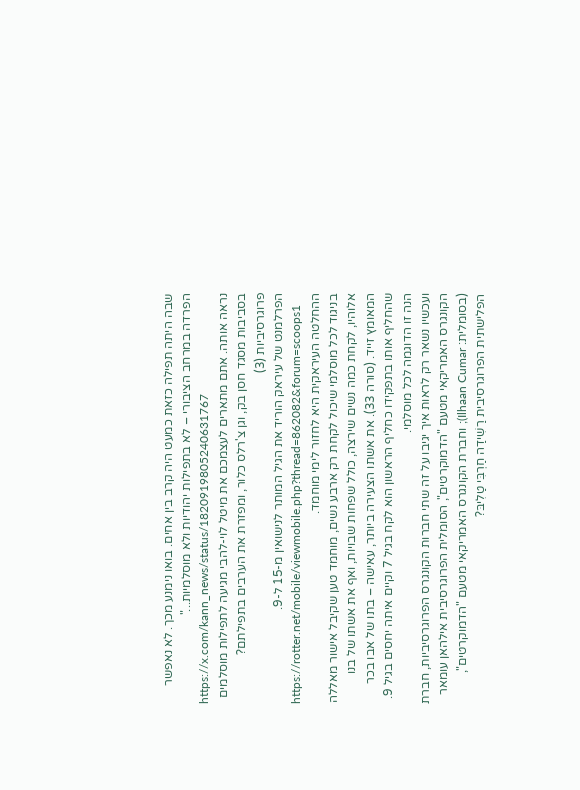שבה היתה תפילה כזאת כמעט היה קרב בין אחים. בואו נימנע מכך. לא נאפשר הפרדה במרחב הציבורי – לא בתפילות יהודיות ולא מוסלמיות..."
https://x.com/kann_news/status/1820919805240631767
נראה אותה. אתם מתארים לעצמכם את מיטל לוי-להבי מגיעה לתפילות מוסלמים בסביבות מסגד חסן בק, וגן צ'רלס כלור, ומפזרת את הערבים בתפילתם?
פרוגרסיביות (3)
הפרלמנט של עיראק הוריד את הגיל המותר לנישואין מ-15 ל-9.
https://rotter.net/mobile/viewmobile.php?thread=862082&forum=scoops1
ההחלטה העיראקית היא לחזור לימי מוחמד.
בניגוד לכל מוסלמי שיכול לקחת רק ארבע נשים, מוחמד טען שקיבל אישור מאללה אלוהיו, לקחת כמה נשים שירצה, כולל שפחות שבויות, ואף את אשתו של בנו המאומץ זייד. (סורה 33). את אשתו הצעירה ביותר, עאישה – בתו של אבו בכר שהחליף אותו בתפקידו כחליף הראשון הוא לקח בגיל 7 וקיים איתה יחסים בגיל 9. הנה זו הדוגמה לכל מוסלמי.
ועכשיו נשאר רק לראות איך יגיבו על זה שתי חברות הקונגרס הפרוגרסיביות, חברת הקונגרס האמריקאי מטעם "הדמוקרטים", הסומלית הפרוגרסיבית אילהאן עומאר (בסומלית: Ilhaan Cumar); וחברת הקונגרס האמריקאי מטעם "הדמוקרטים", הפלישתית הפרוגרסיבית רַשִׁידַה חַרְבִּי טַלִיבּ?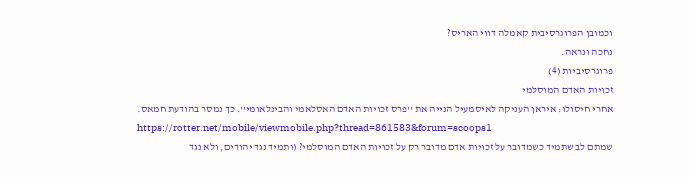וכמובן הפרוגרסיבית קאמלה דווי האריס?
נחכה ונראה.
פרוגרסיביות (4)
זכויות האדם המוסלמי
אחרי חיסולו: איראן העניקה לאיסמעיל הנייה את ''פרס זכויות האדם האסלאמי והבינלאומי''. כך נמסר בהודעת חמאס.
https://rotter.net/mobile/viewmobile.php?thread=861583&forum=scoops1
שמתם לב שתמיד כשמדובר על זכויות אדם מדובר רק על זכויות האדם המוסלמי? (ותמיד נגד יהודים, ולא נגד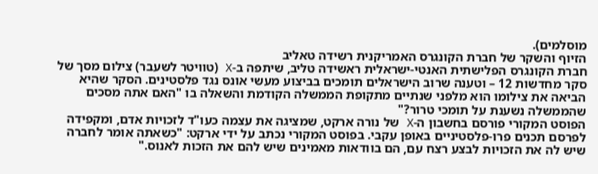מוסלמים).
הזיוף והשקר של חברת הקונגרס האמריקנית רשידה טאליב
חברת הקונגרס הפלישתית האנטי-ישראלית ראשידה טליב, שיתפה ב-X (טוויטר לשעבר) צילום מסך של סקר מחדשות 12 – וטענה שרוב הישראלים תומכים בביצוע מעשי אונס נגד פלסטינים. הסקר שהיא הביאה את צילומו הוא מלפני שנתיים מתקופת הממשלה הקודמת והשאלה בו "האם אתה מסכים שהממשלה נשענת על תומכי טרור?"
הפוסט המקורי פורסם בחשבון ה-X של נורה ארקט, שמציגה את עצמה כעו"ד לזכויות אדם, ומקפידה לפרסם תכנים פרו-פלסטיניים באופן עקבי. בפוסט המקורי נכתב על ידי ארקט: "כשאתה אומר לחברה שיש לה את הזכויות לבצע רצח עם, הם בוודאות מאמינים שיש להם את הזכות לאנוס."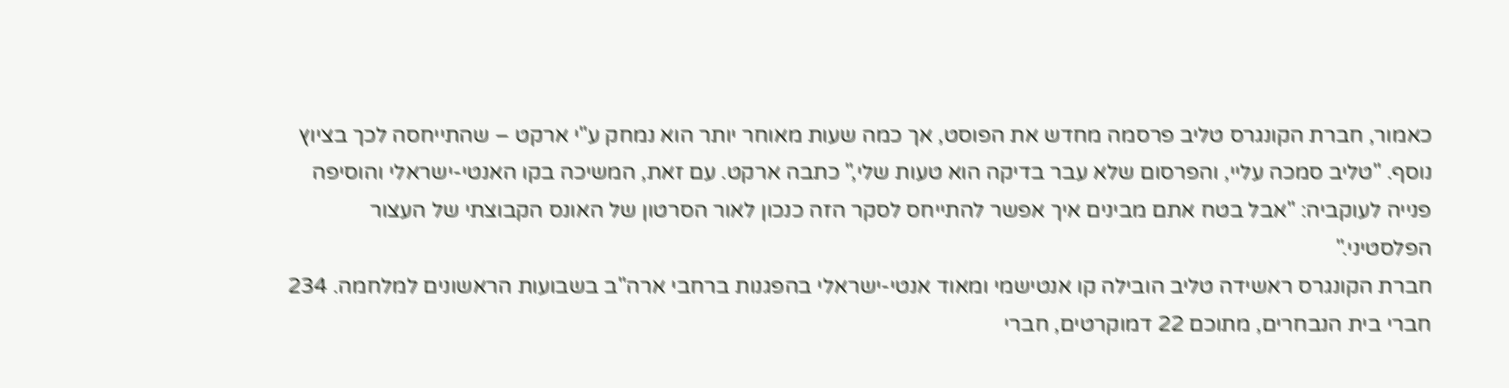כאמור, חברת הקונגרס טליב פרסמה מחדש את הפוסט, אך כמה שעות מאוחר יותר הוא נמחק ע"י ארקט – שהתייחסה לכך בציוץ נוסף. "טליב סמכה עליי, והפרסום שלא עבר בדיקה הוא טעות שלי," כתבה ארקט. עם זאת, המשיכה בקו האנטי-ישראלי והוסיפה פנייה לעוקביה: "אבל בטח אתם מבינים איך אפשר להתייחס לסקר הזה כנכון לאור הסרטון של האונס הקבוצתי של העצור הפלסטיני."
חברת הקונגרס ראשידה טליב הובילה קו אנטישמי ומאוד אנטי-ישראלי בהפגנות ברחבי ארה"ב בשבועות הראשונים למלחמה. 234 חברי בית הנבחרים, מתוכם 22 דמוקרטים, חברי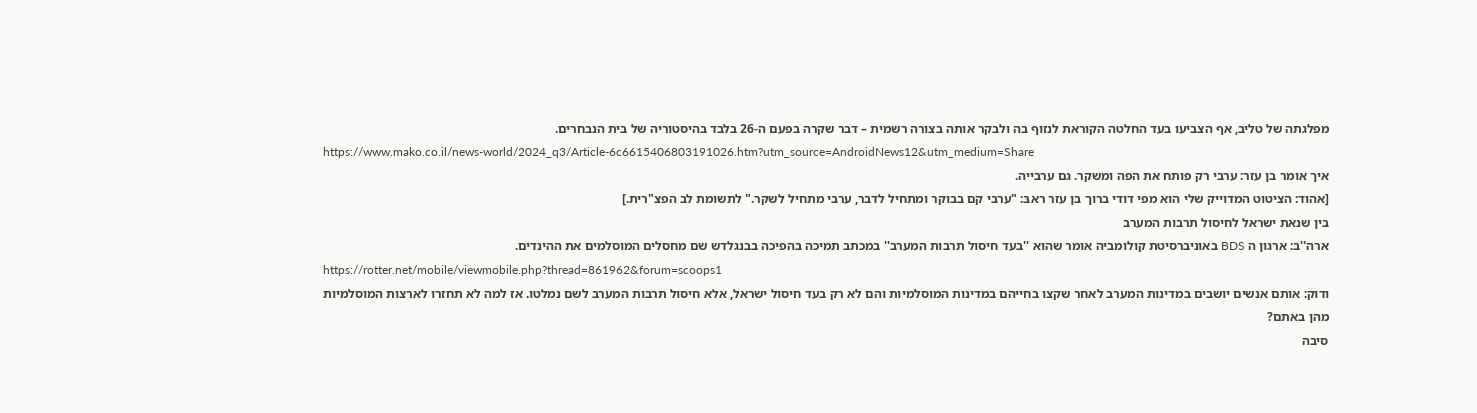מפלגתה של טליב, אף הצביעו בעד החלטה הקוראת לנזוף בה ולבקר אותה בצורה רשמית – דבר שקרה בפעם ה-26 בלבד בהיסטוריה של בית הנבחרים.
https://www.mako.co.il/news-world/2024_q3/Article-6c6615406803191026.htm?utm_source=AndroidNews12&utm_medium=Share
איך אומר בן עזר: ערבי רק פותח את הפה ומשקר. גם ערבייה.
[אהוד: הציטוט המדוייק שלי הוא מפי דודי ברוך בן עזר ראבּ: "ערבי קם בבוקר ומתחיל לדבר, ערבי מתחיל לשקר." לתשומת לב הפצ"רית.]
בין שנאת ישראל לחיסול תרבות המערב
ארה''ב: ארגון ה BDS באוניברסיטת קולומביה אומר שהוא ''בעד חיסול תרבות המערב'' במכתב תמיכה בהפיכה בבנגלדש שם מחסלים המוסלמים את ההינדים.
https://rotter.net/mobile/viewmobile.php?thread=861962&forum=scoops1
ודוק: אותם אנשים יושבים במדינות המערב לאחר שקצו בחייהם במדינות המוסלמיות והם לא רק בעד חיסול ישראל, אלא חיסול תרבות המערב לשם נמלטו. אז למה לא תחזרו לארצות המוסלמיות מהן באתם?
סיבה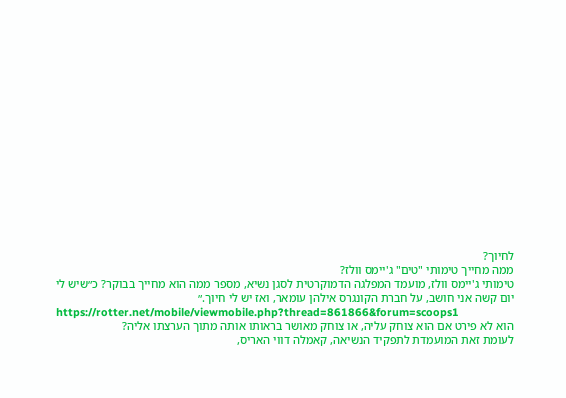לחיוך?
ממה מחייך טימותי "טים" ג'יימס וולז?
טימותי ג'יימס וולז, מועמד המפלגה הדמוקרטית לסגן נשיא, מספר ממה הוא מחייך בבוקר? כ״שיש לי יום קשה אני חושב, על חברת הקונגרס אילהן עומאר, ואז יש לי חיוך.״
https://rotter.net/mobile/viewmobile.php?thread=861866&forum=scoops1
הוא לא פירט אם הוא צוחק עליה, או צוחק מאושר בראותו אותה מתוך הערצתו אליה?
לעומת זאת המועמדת לתפקיד הנשיאה, קאמלה דווי האריס,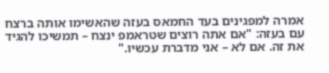אמרה למפגינים בעד החמאס בעזה שהאשימו אותה ברצח עם בעזה: "אם אתה רוצים שטראמפ ינצח – תמשיכו להגיד את זה. אם לא – אני מדברת עכשיו."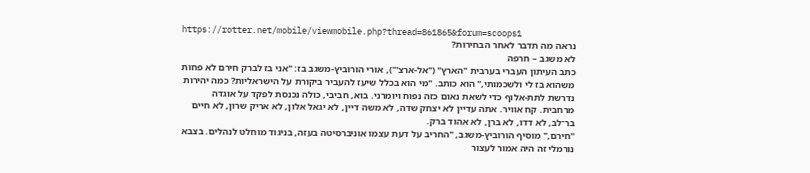https://rotter.net/mobile/viewmobile.php?thread=861865&forum=scoops1
נראה מה תדבר לאחר הבחירות?
לא משגב – חרפה
כתב העיתון העברי בערבית "הארץ" ("אל-ארצ'"), אורי הורוביץ-משגב בז: "אני בז לברק חירם לא פחות משהוא בז לי ולשכמותי," הוא כותב. "מי הוא בכלל שיעז להעביר ביקורת על הישראליות? כמה יהירות נדרשת לתת-אלוף כדי לשאת נאום כזה נפוח ויומרני. בוא, חביבי, כולה נכנסת לפקד על אוגדה מרחבית. קח אוויר. אתה עדיין לא יצחק שדה, לא משה דיין, לא יגאל אלון, לא אריק שרון, לא חיים בר־לב, לא דדו, לא ברן, לא אהוד ברק.
"חירם," מוסיף הורוביץ-משגב, "החריב על דעת עצמו אוניברסיטה בעזה, בניגוד מוחלט לנהלים. בצבא נורמלי זה היה אמור לעצור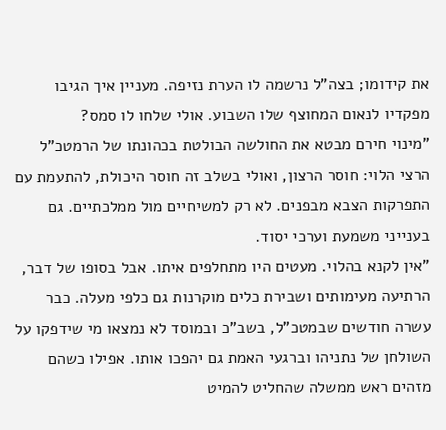את קידומו; בצה"ל נרשמה לו הערת נזיפה. מעניין איך הגיבו מפקדיו לנאום המחוצף שלו השבוע. אולי שלחו לו סמס?
"מינוי חירם מבטא את החולשה הבולטת בכהונתו של הרמטכ"ל הרצי הלוי: חוסר הרצון, ואולי בשלב זה חוסר היכולת, להתעמת עם התפרקות הצבא מבפנים. לא רק למשיחיים מול ממלכתיים. גם בענייני משמעת וערכי יסוד.
"אין לקנא בהלוי. מעטים היו מתחלפים איתו. אבל בסופו של דבר, הרתיעה מעימותים ושבירת כלים מוקרנות גם כלפי מעלה. כבר עשרה חודשים שבמטכ"ל, בשב"כ ובמוסד לא נמצאו מי שידפקו על השולחן של נתניהו וברגעי האמת גם יהפכו אותו. אפילו כשהם מזהים ראש ממשלה שהחליט להמיט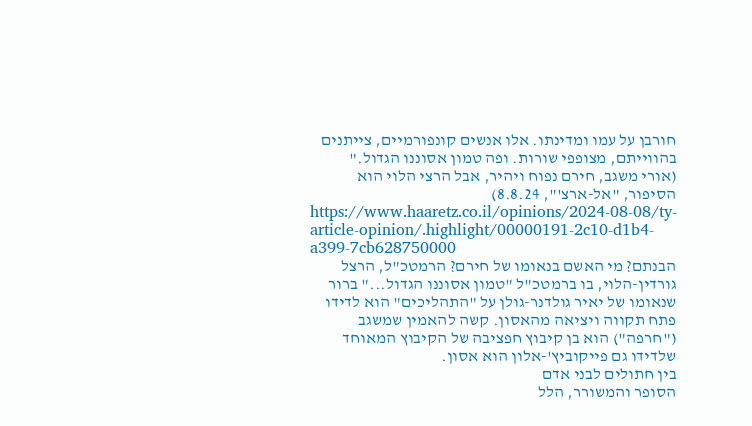חורבן על עמו ומדינתו. אלו אנשים קונפורמיים, צייתנים בהווייתם, מצופפי שורות. ופה טמון אסוננו הגדול."
(אורי משגב, חירם נפוח ויהיר, אבל הרצי הלוי הוא הסיפור, "אל-ארצ'", 8.8.24)
https://www.haaretz.co.il/opinions/2024-08-08/ty-article-opinion/.highlight/00000191-2c10-d1b4-a399-7cb628750000
הבנתם? מי האשם בנאומו של חירם? הרמטכ"ל, הרצל גורדין-הלוי, בו ברמטכ"ל "טמון אסוננו הגדול..." ברור שנאומו של יאיר גולדנר-גולן על "התהליכים" הוא לדידו פתח תקווה ויציאה מהאסון. קשה להאמין שמשגב ("חרפה") הוא בן קיבוץ חפציבה של הקיבוץ המאוחד שלדידו גם פייקוביץ'-אלון הוא אסון.
בין חתולים לבני אדם
הסופר והמשורר, הלל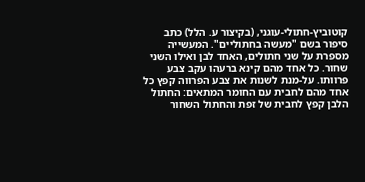קוטוביץ-חתולי-עוגני, (בקיצור ע. הלל) כתב סיפור בשם "מעשה בחתוליים". המעשייה מספרת על שני חתולים, האחד לבן ואילו השני שחור. כל אחד מהם קינא ברעהו עקב צבע פרוותו. על-מנת לשנות את צבע הפרווה קפץ כל אחד מהם לחבית עם החומר המתאים: החתול הלבן קפץ לחבית של זפת והחתול השחור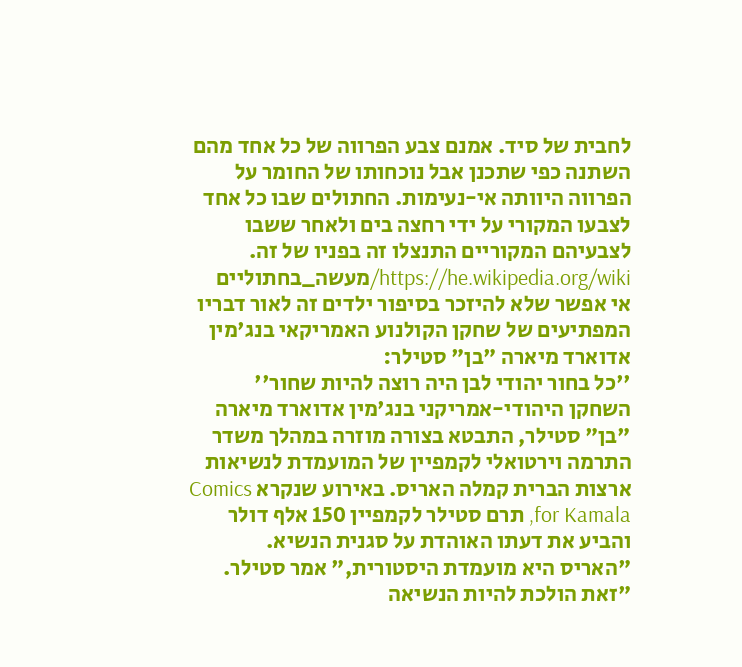לחבית של סיד. אמנם צבע הפרווה של כל אחד מהם השתנה כפי שתכנן אבל נוכחותו של החומר על הפרווה היוותה אי-נעימות. החתולים שבו כל אחד לצבעו המקורי על ידי רחצה בים ולאחר ששבו לצבעיהם המקוריים התנצלו זה בפניו של זה.
https://he.wikipedia.org/wiki/מעשה_בחתוליים
אי אפשר שלא להיזכר בסיפור ילדים זה לאור דבריו המפתיעים של שחקן הקולנוע האמריקאי בנג'מין אדוארד מיארה "בן" סטילר:
''כל בחור יהודי לבן היה רוצה להיות שחור''
השחקן היהודי-אמריקני בנג'מין אדוארד מיארה "בן" סטילר, התבטא בצורה מוזרה במהלך משדר התרמה וירטואלי לקמפיין של המועמדת לנשיאות ארצות הברית קמלה האריס. באירוע שנקרא Comics for Kamala, תרם סטילר לקמפיין 150 אלף דולר והביע את דעתו האוהדת על סגנית הנשיא.
"האריס היא מועמדת היסטורית," אמר סטילר. "זאת הולכת להיות הנשיאה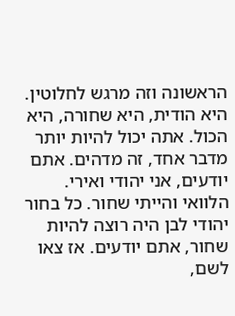הראשונה וזה מרגש לחלוטין. היא הודית, היא שחורה, היא הכול. אתה יכול להיות יותר מדבר אחד, זה מדהים. אתם יודעים, אני יהודי ואירי. הלוואי והייתי שחור. כל בחור יהודי לבן היה רוצה להיות שחור, אתם יודעים. אז צאו לשם,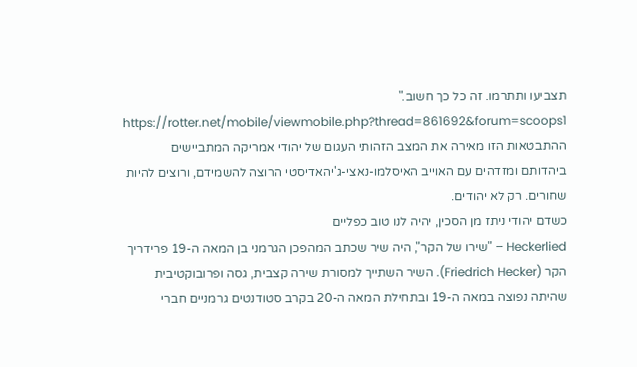תצביעו ותתרמו. זה כל כך חשוב."
https://rotter.net/mobile/viewmobile.php?thread=861692&forum=scoops1
ההתבטאות הזו מאירה את המצב הזהותי העגום של יהודי אמריקה המתביישים ביהדותם ומזדהים עם האוייב האיסלמו-נאצי-ג'יהאדיסטי הרוצה להשמידם, ורוצים להיות שחורים. רק לא יהודים.
כשדם יהודי ניתז מן הסכין, יהיה לנו טוב כפליים
Heckerlied – "שירו של הקר", היה שיר שכתב המהפכן הגרמני בן המאה ה-19 פרידריך הקר (Friedrich Hecker). השיר השתייך למסורת שירה קצבית, גסה ופרובוקטיבית שהיתה נפוצה במאה ה-19 ובתחילת המאה ה-20 בקרב סטודנטים גרמניים חברי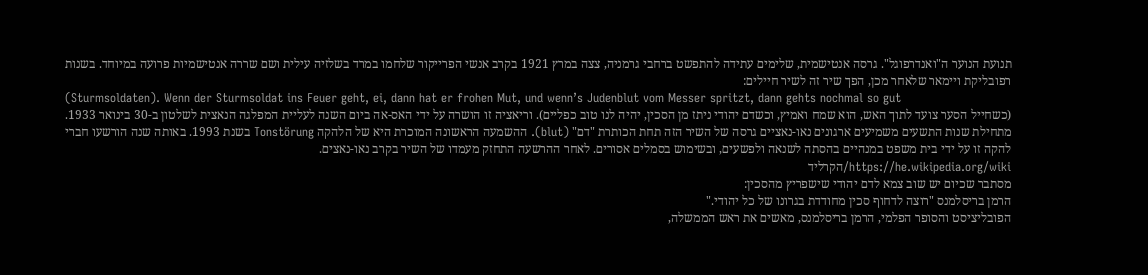תנועת הנוער ה"ואנדרפוגל". גרסה אנטישמית, שלימים עתידה להתפשט ברחבי גרמניה, צצה במרץ 1921 בקרב אנשי הפרייקור שלחמו במרד בשלזיה עילית ושם שררה אנטישמיות פרועה במיוחד. בשנות רפובליקת ויימאר שלאחר מכן, הפך שיר זה לשיר חיילים:
(Sturmsoldaten). Wenn der Sturmsoldat ins Feuer geht, ei, dann hat er frohen Mut, und wenn’s Judenblut vom Messer spritzt, dann gehts nochmal so gut
(כשחייל הסער צועד לתוך האש, הוא שמח ואמיץ, וכשדם יהודי ניתז מן הסכין, יהיה לנו טוב כפליים). וריאציה זו הושרה על ידי האס-אה ביום השנה לעליית המפלגה הנאצית לשלטון ב-30 בינואר 1933.
מתחילת שנות התשעים משמיעים ארגונים נאו-נאציים גרסה של השיר הזה תחת הכותרת "דם" (blut). ההשמעה הראשונה המוכרת היא של הלהקה Tonstörung בשנת 1993. באותה שנה הורשעו חברי להקה זו על ידי בית משפט במנהיים בהסתה לשנאה ולפשעים, ובשימוש בסמלים אסורים. לאחר ההרשעה התחזק מעמדו של השיר בקרב נאו-נאצים.
https://he.wikipedia.org/wiki/הקרליד
מסתבר שכיום יש שוב צמא לדם יהודי שישפריץ מהסכין:
הרמן בריסלמנס "רוצה לדחוף סכין מחודדת בגרונו של כל יהודי."
הפובליציסט והסופר הפלמי, הרמן בריסלמנס, מאשים את ראש הממשלה,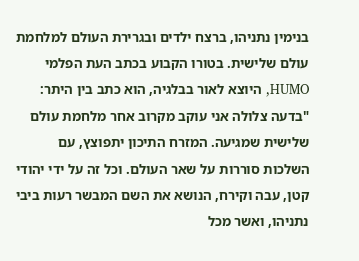בנימין נתניהו, ברצח ילדים ובגרירת העולם למלחמת עולם שלישית. בטורו הקבוע בכתב העת הפלמי HUMO, היוצא לאור בבלגיה, הוא כתב בין היתר: "בדעה צלולה אני עוקב מקרוב אחר מלחמת עולם שלישית שמגיעה. המזרח התיכון יתפוצץ, עם השלכות סוררות על שאר העולם. וכל זה על ידי יהודי קטן, עבה וקירח, הנושא את השם המבשר רעות ביבי נתניהו, ואשר מכל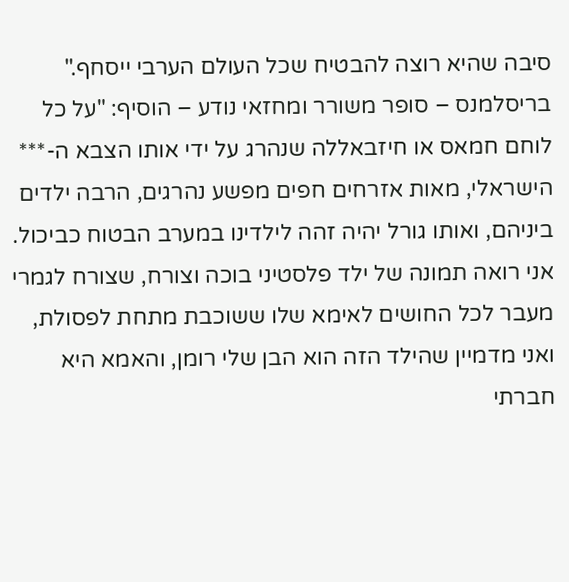סיבה שהיא רוצה להבטיח שכל העולם הערבי ייסחף."
בריסלמנס – סופר משורר ומחזאי נודע – הוסיף: "על כל לוחם חמאס או חיזבאללה שנהרג על ידי אותו הצבא ה-*** הישראלי, מאות אזרחים חפים מפשע נהרגים, הרבה ילדים ביניהם, ואותו גורל יהיה זהה לילדינו במערב הבטוח כביכול. אני רואה תמונה של ילד פלסטיני בוכה וצורח, שצורח לגמרי מעבר לכל החושים לאימא שלו ששוכבת מתחת לפסולת, ואני מדמיין שהילד הזה הוא הבן שלי רומן, והאמא היא חברתי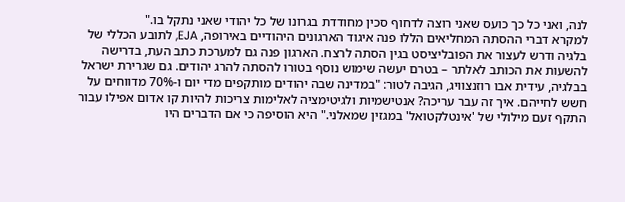לנה, ואני כל כך כועס שאני רוצה לדחוף סכין מחודדת בגרונו של כל יהודי שאני נתקל בו."
למקרא דברי ההסתה המחליאים הללו פנה איגוד הארגונים היהודיים באירופה, EJA, לתובע הכללי של בלגיה ודרש לעצור את הפובליציסט בגין הסתה לרצח. הארגון פנה גם למערכת כתב העת, בדרישה להשעות את הכותב לאלתר – בטרם יעשה שימוש נוסף בטורו להסתה להרג יהודים. גם שגרירת ישראל בבלגיה, עידית אבו רוזנצוויג, הגיבה לטור: "במדינה שבה יהודים מותקפים מדי יום ו-70% מדווחים על חשש לחייהם. איך זה עבר עריכה? אנטישמיות ולגיטימציה לאלימות צריכות להיות קו אדום אפילו עבור התקף זעם מילולי של 'אינטלקטואל' במגזין שמאלני." היא הוסיפה כי אם הדברים היו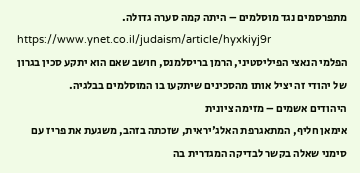מתפרסמים נגד מוסלמים – היתה קמה סערה גדולה.
https://www.ynet.co.il/judaism/article/hyxkiyj9r
הפלמי הנאצי הפיליסטיני, הרמן בריסלמנס, חושב שאם הוא יתקע סכין בגרון של יהודי זה יציל אותו מהסכינים שיתקעו בו המוסלמים בבלגיה.
היהודים אשמים – מזימה ציונית
אימאן חליף, המתאגרפת האלג'יראית, שזכתה בזהב, משגעת את פריז עם סימני שאלה בקשר לבדיקה המגדרית בה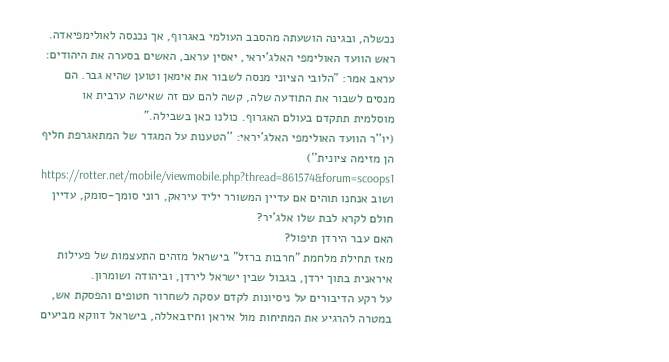נכשלה, ובגינה הושעתה מהסבב העולמי באגרוף, אך נכנסה לאולימפיאדה. ראש הוועד האולימפי האלג'יראי, יאסין עראב, האשים בסערה את היהודים:
עראב אמר: "הלובי הציוני מנסה לשבור את אימאן וטוען שהיא גבר. הם מנסים לשבור את התודעה שלה, קשה להם עם זה שאישה ערבית או מוסלמית תתקדם בעולם האגרוף. כולנו כאן בשבילה."
(יו''ר הוועד האולימפי האלג'יראי: ''הטענות על המגדר של המתאגרפת חליף הן מזימה ציונית'')
https://rotter.net/mobile/viewmobile.php?thread=861574&forum=scoops1
ושוב אנחנו תוהים אם עדיין המשורר יליד עיראק, רוני סומך-סומק, עדיין חולם לקרא לבת שלו אלג'יר?
האם עבר הירדן תיפול?
מאז תחילת מלחמת "חרבות ברזל" בישראל מזהים התעצמות של פעילות איראנית בתוך ירדן, בגבול שבין ישראל לירדן, וביהודה ושומרון.
על רקע הדיבורים על ניסיונות לקדם עסקה לשחרור חטופים והפסקת אש, במטרה להרגיע את המתיחות מול איראן וחיזבאללה, בישראל דווקא מביעים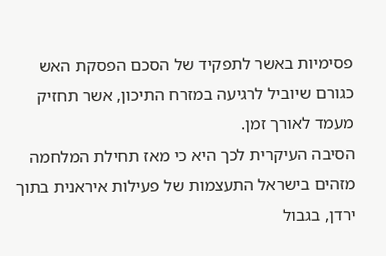פסימיות באשר לתפקיד של הסכם הפסקת האש כגורם שיוביל לרגיעה במזרח התיכון, אשר תחזיק מעמד לאורך זמן.
הסיבה העיקרית לכך היא כי מאז תחילת המלחמה מזהים בישראל התעצמות של פעילות איראנית בתוך ירדן, בגבול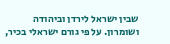שבין ישראל לירדן וביהודה ושומרון. על פי גורם ישראלי בכיר,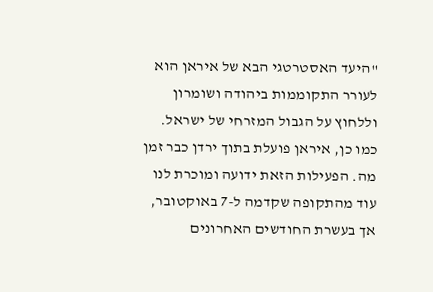"היעד האסטרטגי הבא של איראן הוא לעורר התקוממות ביהודה ושומרון וללחוץ על הגבול המזרחי של ישראל. כמו כן, איראן פועלת בתוך ירדן כבר זמן מה. הפעילות הזאת ידועה ומוכרת לנו עוד מהתקופה שקדמה ל-7 באוקטובר, אך בעשרת החודשים האחרונים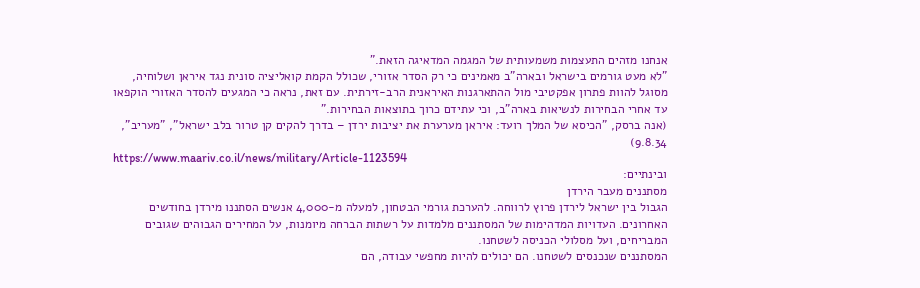אנחנו מזהים התעצמות משמעותית של המגמה המדאיגה הזאת."
"לא מעט גורמים בישראל ובארה"ב מאמינים כי רק הסדר אזורי, שכולל הקמת קואליציה סונית נגד איראן ושלוחיה, מסוגל להוות פתרון אפקטיבי מול ההתארגנות האיראנית הרב-זירתית. עם זאת, נראה כי המגעים להסדר האזורי הוקפאו עד אחרי הבחירות לנשיאות בארה"ב, וכי עתידם כרוך בתוצאות הבחירות."
(אנה ברסק, "הכיסא של המלך רועד: איראן מערערת את יציבות ירדן – בדרך להקים קן טרור בלב ישראל", "מעריב", 9.8.34)
https://www.maariv.co.il/news/military/Article-1123594
ובינתיים:
מסתננים מעבר הירדן
הגבול בין ישראל לירדן פרוץ לרווחה. להערכת גורמי הבטחון, למעלה מ-4,000 אנשים הסתננו מירדן בחודשים האחרונים. העדויות המדהימות של המסתננים מלמדות על רשתות הברחה מיומנות, על המחירים הגבוהים שגובים המבריחים, ועל מסלולי הכניסה לשטחנו.
המסתננים שנכנסים לשטחנו. הם יכולים להיות מחפשי עבודה, הם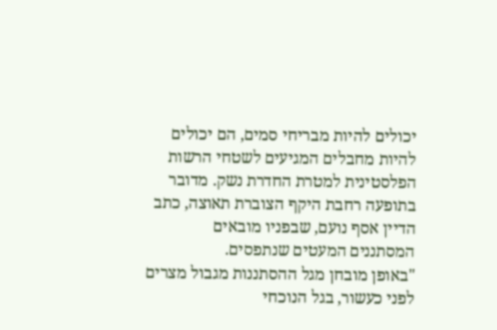יכולים להיות מבריחי סמים, הם יכולים להיות מחבלים המגיעים לשטחי הרשות הפלסטינית למטרת החדרת נשק. מדובר בתופעה רחבת היקף הצוברת תאוצה, כתב הדיין אסף נועם, שבפניו מובאים המסתננים המעטים שנתפסים.
"באופן מובחן מגל ההסתננות מגבול מצרים לפני כעשור, בגל הנוכחי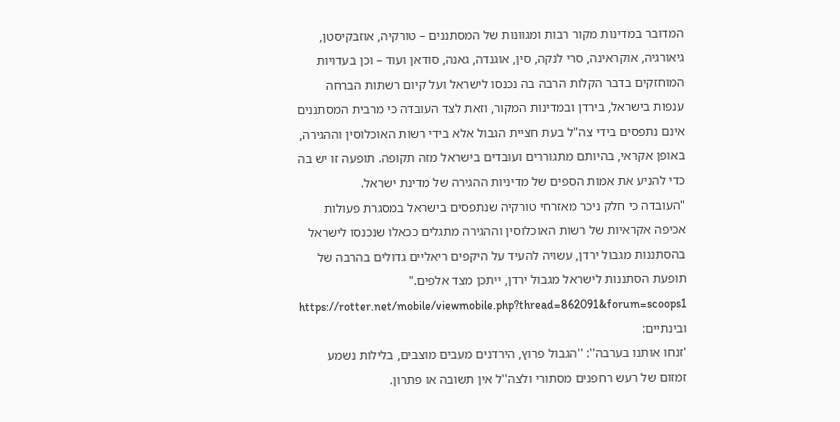המדובר במדינות מקור רבות ומגוונות של המסתננים – טורקיה, אוזבקיסטן, גיאורגיה, אוקראינה, סרי לנקה, סין, אוגנדה, גאנה, סודאן ועוד – וכן בעדויות המוחזקים בדבר הקלות הרבה בה נכנסו לישראל ועל קיום רשתות הברחה ענפות בישראל, בירדן ובמדינות המקור, וזאת לצד העובדה כי מרבית המסתננים אינם נתפסים בידי צה"ל בעת חציית הגבול אלא בידי רשות האוכלוסין וההגירה, באופן אקראי, בהיותם מתגוררים ועובדים בישראל מזה תקופה. תופעה זו יש בה כדי להניע את אמות הספים של מדיניות ההגירה של מדינת ישראל.
"העובדה כי חלק ניכר מאזרחי טורקיה שנתפסים בישראל במסגרת פעולות אכיפה אקראיות של רשות האוכלוסין וההגירה מתגלים ככאלו שנכנסו לישראל בהסתננות מגבול ירדן, עשויה להעיד על היקפים ריאליים גדולים בהרבה של תופעת הסתננות לישראל מגבול ירדן, ייתכן מצד אלפים."
https://rotter.net/mobile/viewmobile.php?thread=862091&forum=scoops1
ובינתיים:
'זנחו אותנו בערבה'': ''הגבול פרוץ, הירדנים מעבים מוצבים, בלילות נשמע זמזום של רעש רחפנים מסתורי ולצה''ל אין תשובה או פתרון.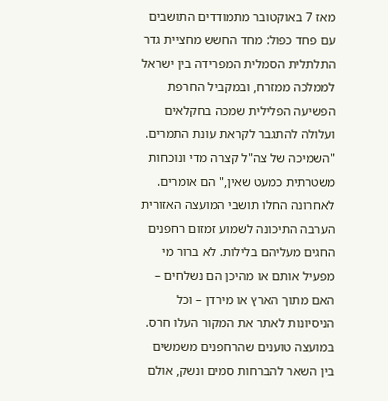מאז 7 באוקטובר מתמודדים התושבים עם פחד כפול: מחד החשש מחציית גדר התלתלית הסמלית המפרידה בין ישראל לממלכה ממזרח, ובמקביל החרפת הפשיעה הפלילית שמכה בחקלאים ועלולה להתגבר לקראת עונת התמרים. "השמיכה של צה"ל קצרה מדי ונוכחות משטרתית כמעט שאין," הם אומרים. לאחרונה החלו תושבי המועצה האזורית הערבה התיכונה לשמוע זמזום רחפנים החגים מעליהם בלילות. לא ברור מי מפעיל אותם או מהיכן הם נשלחים – האם מתוך הארץ או מירדן – וכל הניסיונות לאתר את המקור העלו חרס. במועצה טוענים שהרחפנים משמשים בין השאר להברחות סמים ונשק, אולם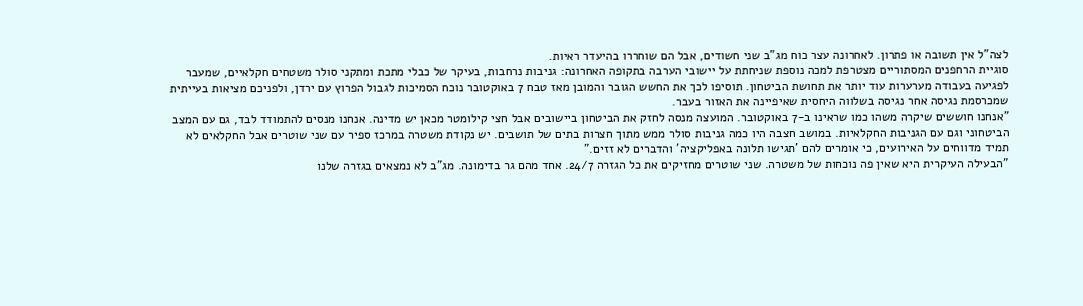לצה"ל אין תשובה או פתרון. לאחרונה עצר כוח מג"ב שני חשודים, אבל הם שוחררו בהיעדר ראיות.
סוגיית הרחפנים המסתוריים מצטרפת למכה נוספת שניחתת על יישובי הערבה בתקופה האחרונה: גניבות נרחבות, בעיקר של כבלי מתכת ומתקני סולר משטחים חקלאיים, שמעבר לפגיעה בעבודה מערערות עוד יותר את תחושת הביטחון. תוסיפו לכך את החשש הגובר והמובן מאז טבח 7 באוקטובר נוכח הסמיכות לגבול הפרוץ עם ירדן, ולפניכם מציאות בעייתית שמכרסמת נגיסה אחר נגיסה בשלווה היחסית שאיפיינה את האזור בעבר.
"אנחנו חוששים שיקרה משהו כמו שראינו ב-7 באוקטובר. המועצה מנסה לחזק את הביטחון ביישובים אבל חצי קילומטר מכאן יש מדינה. אנחנו מנסים להתמודד לבד, גם עם המצב הביטחוני וגם עם הגניבות החקלאיות. במושב חצבה היו כמה גניבות סולר ממש מתוך חצרות בתים של תושבים. יש נקודת משטרה במרכז ספיר עם שני שוטרים אבל החקלאים לא תמיד מדווחים על האירועים, כי אומרים להם 'תגישו תלונה באפליקציה' והדברים לא זזים."
"הבעילה העיקרית היא שאין פה נוכחות של משטרה. שני שוטרים מחזיקים את כל הגזרה 24/7. אחד מהם גר בדימונה. מג"ב לא נמצאים בגזרה שלנו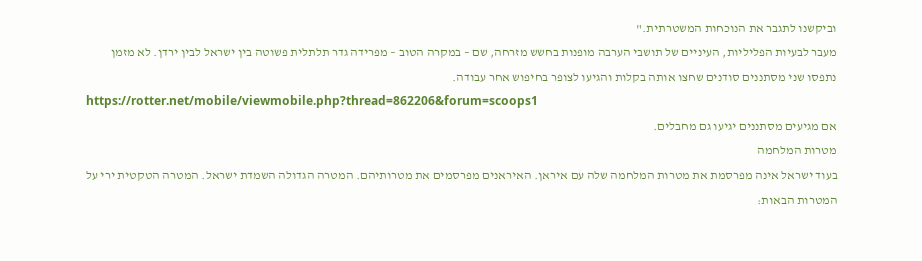וביקשנו לתגבר את הנוכחות המשטרתית."
מעבר לבעיות הפליליות, העיניים של תושבי הערבה מופנות בחשש מזרחה, שם – במקרה הטוב – מפרידה גדר תלתלית פשוטה בין ישראל לבין ירדן. לא מזמן נתפסו שני מסתננים סודנים שחצו אותה בקלות והגיעו לצופר בחיפוש אחר עבודה.
https://rotter.net/mobile/viewmobile.php?thread=862206&forum=scoops1
אם מגיעים מסתננים יגיעו גם מחבלים.
מטרות המלחמה
בעוד ישראל אינה מפרסמת את מטרות המלחמה שלה עם איראן. האיראנים מפרסמים את מטרותיהם. המטרה הגדולה השמדת ישראל. המטרה הטקטית ירי על המטרות הבאות: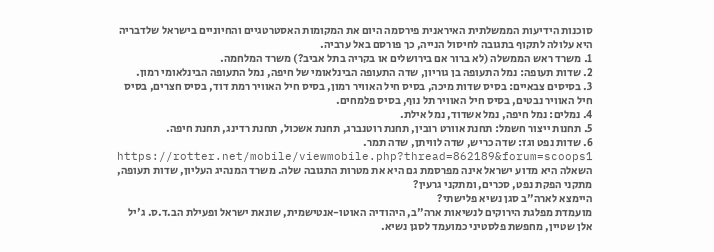סוכנות הידיעות הממשלתית האיראנית פירסמה היום את המקומות האסטרטגיים והחיוניים בישראל שלדבריה היא עלולה לתקוף בתגובה לחיסול הנייה, כך פורסם באל ערביה.
1. משרד ראש הממשלה (לא ברור אם בירושלים או בקריה בתל אביב?) משרד המלחמה.
2. שדות תעופה: נמל התעופה בן גוריון, שדה התעופה הבינלאומי של חיפה, נמל התעופה הבינלאומי רמון.
3. בסיסים צבאיים: בסיס שדות מיכה, בסיס חיל האוויר רמון, בסיס חיל האוויר רמת דוד, בסיס חצרים, בסיס חיל האוויר נבטים, בסיס חיל האוויר תל נוף, בסיס פלמחים.
4. נמלים: נמל חיפה, נמל אשדוד, נמל אילת.
5. תחנות ייצור חשמל: תחנת אוורט רובין, תחנת רוטנברג, תחנת אשכול, תחנת רדינג, תחנת חיפה.
6. שדות נפט וגז: שדה כריש, שדה לוויתן, שדה תמר.
https://rotter.net/mobile/viewmobile.php?thread=862189&forum=scoops1
השאלה היא מדוע ישראל אינה מפרסמת גם היא את מטרות התגובה שלה. משרד המנהיג העליון, שדות תעופה, מתקני הפקת נפט, סכרים, ומתקני גרעין?
היימצא לארה"ב סגן נשיא פלישתי?
מועמדת מפלגת הירוקים לנשיאות ארה"ב, היהודיה האוטו-אנטישמית, שונאת ישראל ופעילת הב.ד.ס. ג'יל אלן שטיין, מחפשת פלסטיני כמועמד לסגן נשיא.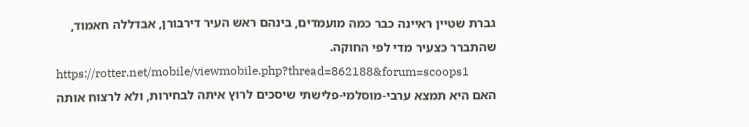גברת שטיין ראיינה כבר כמה מועמדים, בינהם ראש העיר דירבורן, אבדללה חאמוד, שהתברר כצעיר מדי לפי החוקה.
https://rotter.net/mobile/viewmobile.php?thread=862188&forum=scoops1
האם היא תמצא ערבי-מוסלמי-פלישתי שיסכים לרוץ איתה לבחירות, ולא לרצוח אותה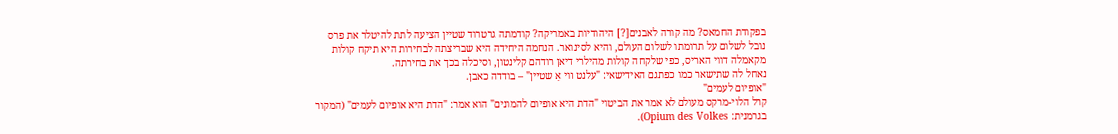בפקודת החמאס? מה קורה לאבנים[?] היהודיות באמריקה? קודמתה גרטרוד שטיין הציעה לתת להיטלר את פרס נובל לשלום על תרומתו לשלום העולם, והיא לסינואר. הנחמה היחידה היא שבריצתה לבחירות היא תיקח קולות מקאמלה דווי האריס, כפי שלקחה קולות מהילרי דיאן רודהם קלינטון, וסיכלה בכך את בחירתה.
נאחל לה שתישאר כמו כפתגם האידישאי: "עלנט װי אַ שטײן" – בודדה כאבן.
"אופיום לעמים"
קרל הלוי-מרקס מעולם לא אמר את הביטוי "הדת היא אופיום להמונים" הוא אמר: "הדת היא אופיום לעמים" (המקור בגרמנית: Opium des Volkes).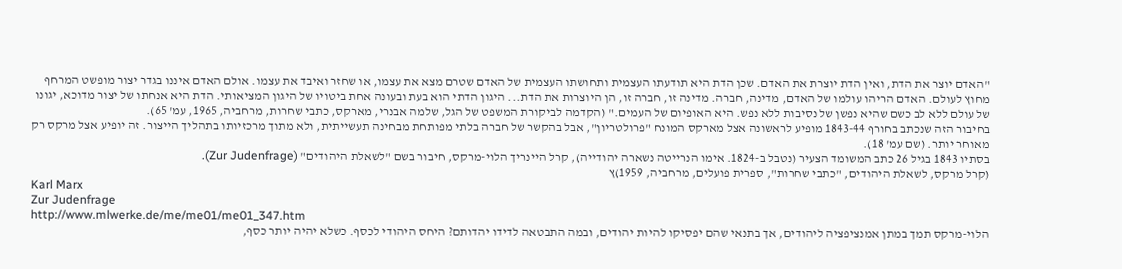"האדם יוצר את הדת, ואין הדת יוצרת את האדם. שכן הדת היא תודעתו העצמית ותחושתו העצמית של האדם שטרם מצא את עצמו, או שחזר ואיבד את עצמו. אולם האדם איננו בגדר יצור מופשט המרחף מחוץ לעולם. האדם הריהו עולמו של האדם, מדינה, חברה. מדינה זו, חברה זו, הן היוצרות את הדת... היגון הדתי הוא בעת ובעונה אחת ביטויו של היגון המציאותי. הדת היא אנחתו של יצור מדוכא, יגונו של עולם ללא לב כשם שהיא נפשן של נסיבות ללא נפש. היא האופיום של העמים." (הקדמה לביקורת המשפט של הגל, שלמה אבנרי, מארקס, כתבי שחרות, מרחביה, 1965, עמ' 65).
בחיבור הזה שנכתב בחורף 1843-44 מופיע לראשונה אצל מארקס המונח "פרולטריון", אבל בהקשר של חברה בלתי מפותחת מבחינה תעשייתית, ולא מתוך מרכזיותו בתהליך הייצור. זה יופיע אצל מרקס רק מאוחר יותר. (שם עמ' 18).
בסתיו 1843 בגיל 26 כתב המשומד הצעיר (נטבל ב-1824. אימו הנרייטה נשארה יהודייה), קרל היינריך הלוי-מרקס, חיבור בשם "לשאלת היהודים" (Zur Judenfrage).
(קרל מרקס, לשאלת היהודים, "כתבי שחרות", ספרית פועלים, מרחביה, 1959)ץ
Karl Marx
Zur Judenfrage
http://www.mlwerke.de/me/me01/me01_347.htm
הלוי-מרקס תמך במתן אמנציפציה ליהודים, אך בתנאי שהם יפסיקו להיות יהודים, ובמה התבטאה לדידו יהדותם? היחס היהודי לכסף. כשלא יהיה יותר כסף,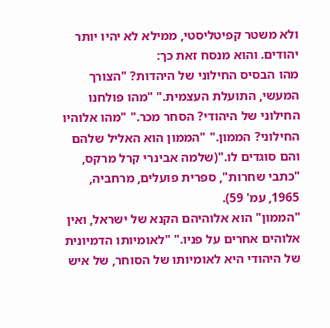ולא משטר קפיטליסטי, ממילא לא יהיו יותר יהודים. והוא מנסח זאת כך:
מהו הבסיס החילוני של היהדות? "הצורך המעשי, התועלת העצמית." "מהו פולחנו החילוני של היהודי? הסחר מכר." "מהו אלוהיו החילוני? הממון." "הממון הוא האליל שלהם והם סוגדים לו."(שלמה אבינרי קרל מרקס, "כתבי שחרות", ספרית פועלים, מרחביה, 1965, עמ' 59).
"הממון" הוא אלוהיהם הקנא של ישראל, ואין אלוהים אחרים על פניו." "לאומיותו הדמיונית של היהודי היא לאומיותו של הסוחר, של איש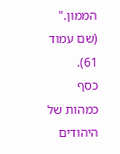הממון." (שם עמוד 61).
כסף כמהות של היהודים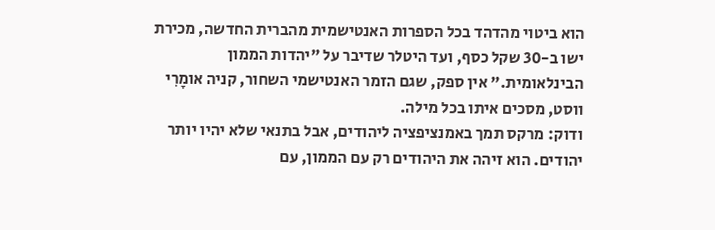הוא ביטוי מהדהד בכל הספרות האנטישמית מהברית החדשה, מכירת ישו ב-30 שקל כסף, ועד היטלר שדיבר על "יהדות הממון הבינלאומית." אין ספק, שגם הזמר האנטישמי השחור, קניה אומָרִי ווסט, מסכים איתו בכל מילה.
ודוק: מרקס תמך באמנציפציה ליהודים, אבל בתנאי שלא יהיו יותר יהודים. הוא זיהה את היהודים רק עם הממון, עם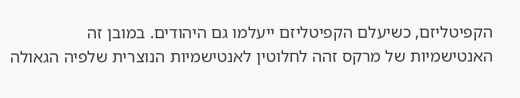הקפיטליזם, כשיעלם הקפיטליזם ייעלמו גם היהודים. במובן זה האנטישמיות של מרקס זהה לחלוטין לאנטישמיות הנוצרית שלפיה הגאולה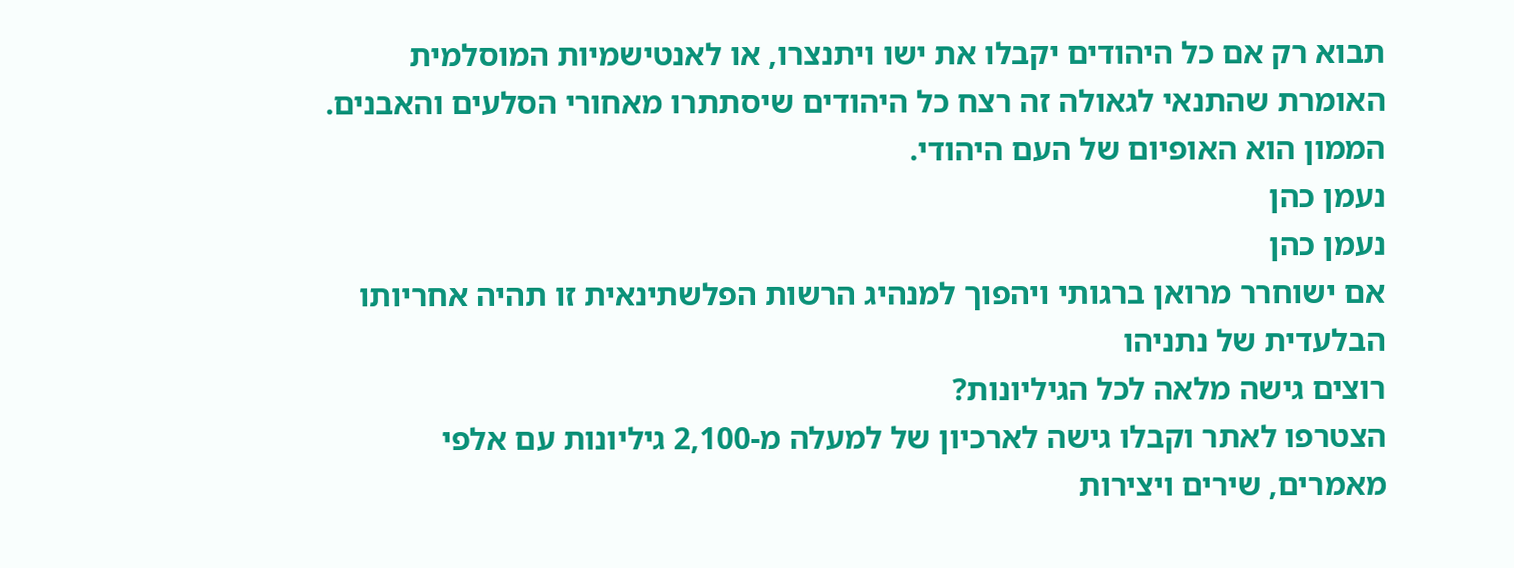תבוא רק אם כל היהודים יקבלו את ישו ויתנצרו, או לאנטישמיות המוסלמית האומרת שהתנאי לגאולה זה רצח כל היהודים שיסתתרו מאחורי הסלעים והאבנים.
הממון הוא האופיום של העם היהודי.
נעמן כהן
נעמן כהן
אם ישוחרר מרואן ברגותי ויהפוך למנהיג הרשות הפלשתינאית זו תהיה אחריותו הבלעדית של נתניהו
רוצים גישה מלאה לכל הגיליונות?
הצטרפו לאתר וקבלו גישה לארכיון של למעלה מ-2,100 גיליונות עם אלפי מאמרים, שירים ויצירות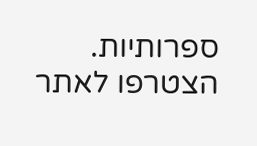ספרותיות.
הצטרפו לאתר